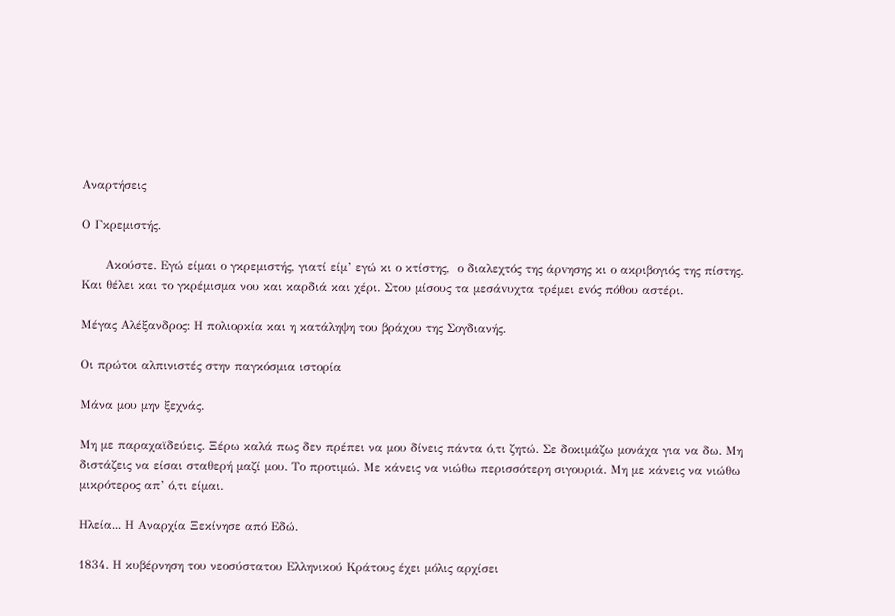Αναρτήσεις

Ο Γκρεμιστής.

      Ακούστε. Εγώ είμαι ο γκρεμιστής, γιατί είμ’ εγώ κι ο κτίστης,  ο διαλεχτός της άρvησης κι ο ακριβογιός της πίστης. Και θέλει και το γκρέμισμα νου και καρδιά και χέρι. Στου μίσους τα μεσάvυχτα τρέμει εvός πόθου αστέρι.

Μέγας Αλέξανδρος: Η πολιορκία και η κατάληψη του βράχου της Σογδιανής.

Οι πρώτοι αλπινιστές στην παγκόσμια ιστορία

Μάνα μου μην ξεχνάς.

Μη με παραχαϊδεύεις. Ξέρω καλά πως δεν πρέπει να μου δίνεις πάντα ό,τι ζητώ. Σε δοκιμάζω μονάχα για να δω. Μη διστάζεις να είσαι σταθερή μαζί μου. Το προτιμώ. Με κάνεις να νιώθω περισσότερη σιγουριά. Μη με κάνεις να νιώθω μικρότερος απ’ ό,τι είμαι.

Ηλεία... Η Αναρχία Ξεκίνησε από Εδώ.

1834. Η κυβέρνηση του νεοσύστατου Ελληνικού Κράτους έχει μόλις αρχίσει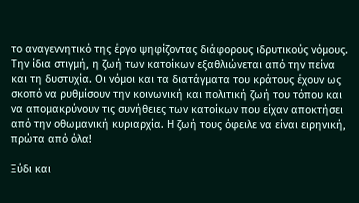το αναγεννητικό της έργο ψηφίζοντας διάφορους ιδρυτικούς νόμους. Την ίδια στιγμή, η ζωή των κατοίκων εξαθλιώνεται από την πείνα και τη δυστυχία. Οι νόμοι και τα διατάγματα του κράτους έχουν ως σκοπό να ρυθμίσουν την κοινωνική και πολιτική ζωή του τόπου και να απομακρύνουν τις συνήθειες των κατοίκων που είχαν αποκτήσει από την οθωμανική κυριαρχία. Η ζωή τους όφειλε να είναι ειρηνική, πρώτα από όλα!

Ξύδι και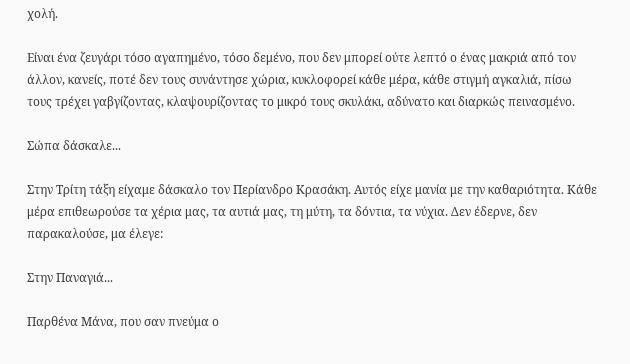χολή.

Είναι ένα ζευγάρι τόσο αγαπημένο, τόσο δεμένο, που δεν μπορεί ούτε λεπτό ο ένας μακριά από τον άλλον, κανείς, ποτέ δεν τους συνάντησε χώρια, κυκλοφορεί κάθε μέρα, κάθε στιγμή αγκαλιά, πίσω τους τρέχει γαβγίζοντας, κλαψουρίζοντας το μικρό τους σκυλάκι, αδύνατο και διαρκώς πεινασμένο.

Σώπα δάσκαλε...

Στην Τρίτη τάξη είχαμε δάσκαλο τον Περίανδρο Κρασάκη. Αυτός είχε μανία με την καθαριότητα. Κάθε μέρα επιθεωρούσε τα χέρια μας, τα αυτιά μας, τη μύτη, τα δόντια, τα νύχια. Δεν έδερνε, δεν παρακαλούσε, μα έλεγε:

Στην Παναγιά...

Παρθένα Μάνα, που σαν πνεύμα ο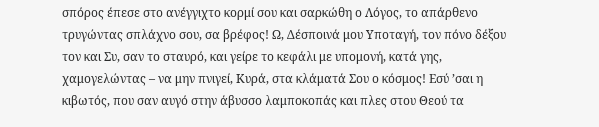σπόρος έπεσε στο ανέγγιχτο κορμί σου και σαρκώθη ο Λόγος, το απάρθενο τρυγώντας σπλάχνο σου, σα βρέφος! Ω, Δέσποινά μου Υποταγή, τον πόνο δέξου τον και Συ, σαν το σταυρό, και γείρε το κεφάλι με υπομονή, κατά γης, χαμογελώντας – να μην πνιγεί, Κυρά, στα κλάματά Σου ο κόσμος! Εσύ ’σαι η κιβωτός, που σαν αυγό στην άβυσσο λαμποκοπάς και πλες στου Θεού τα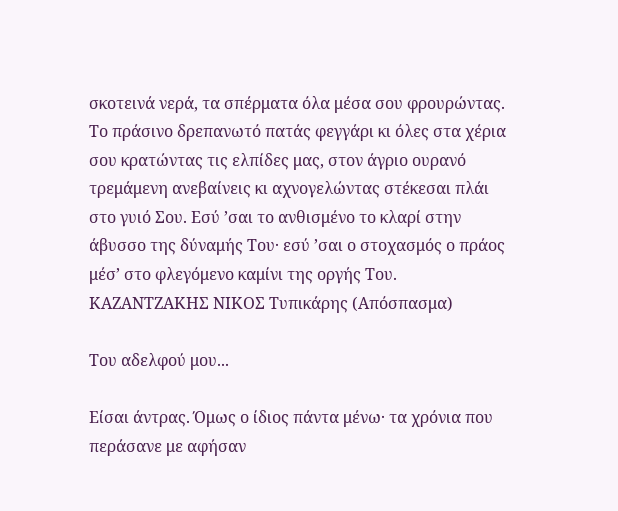σκοτεινά νερά, τα σπέρματα όλα μέσα σου φρουρώντας. Το πράσινο δρεπανωτό πατάς φεγγάρι κι όλες στα χέρια σου κρατώντας τις ελπίδες μας, στον άγριο ουρανό τρεμάμενη ανεβαίνεις κι αχνογελώντας στέκεσαι πλάι στο γυιό Σου. Εσύ ’σαι το ανθισμένο το κλαρί στην άβυσσο της δύναμής Του· εσύ ’σαι ο στοχασμός ο πράος μέσ’ στο φλεγόμενο καμίνι της οργής Του. ΚΑΖΑΝΤΖΑΚΗΣ ΝΙΚΟΣ Τυπικάρης (Απόσπασμα)

Του αδελφού μου...

Είσαι άντρας. Όμως ο ίδιος πάντα μένω· τα χρόνια που περάσανε με αφήσαν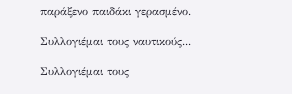παράξενο παιδάκι γερασμένο.

Συλλογιέμαι τους ναυτικούς...

Συλλογιέμαι τους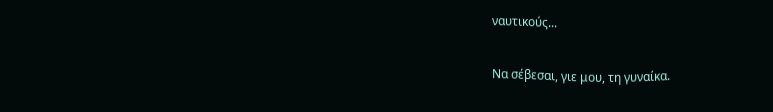ναυτικούς...

Να σέβεσαι, γιε μου, τη γυναίκα.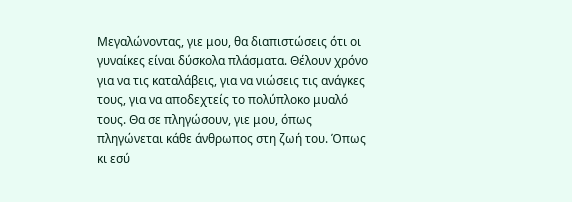Μεγαλώνοντας, γιε μου, θα διαπιστώσεις ότι οι γυναίκες είναι δύσκολα πλάσματα. Θέλουν χρόνο για να τις καταλάβεις, για να νιώσεις τις ανάγκες τους, για να αποδεχτείς το πολύπλοκο μυαλό τους. Θα σε πληγώσουν, γιε μου, όπως πληγώνεται κάθε άνθρωπος στη ζωή του. Όπως κι εσύ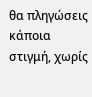θα πληγώσεις κάποια στιγμή, χωρίς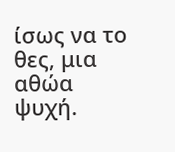ίσως να το θες, μια αθώα ψυχή.